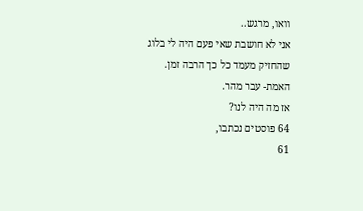וואו, מרגש..
אני לא חושבת שאי פעם היה לי בלוג שהחזיק מעמד כל כך הרבה זמן.
האמת- עבר מהר.
אז מה היה לנו?
64 פוסטים נכתבו,
61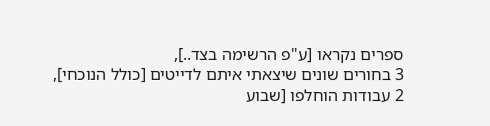ספרים נקראו [ע"פ הרשימה בצד..],
3 בחורים שונים שיצאתי איתם לדייטים [כולל הנוכחי],
2 עבודות הוחלפו [שבוע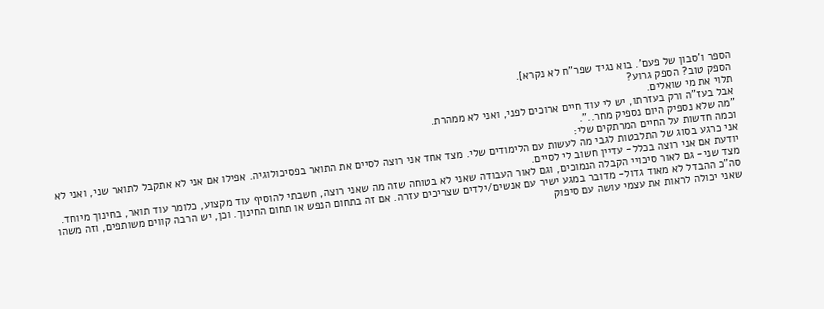הספר ו'סבון של פעם'. בוא נגיד שפר"ח לא נקרא].
הספק טוב? הספק גרוע?
תלוי את מי שואלים.
אבל בעז"ה ורק בעזרתו, יש לי עוד חיים ארוכים לפני, ואני לא ממהרת.
"מה שלא נספיק היום נספיק מחר..".
וכמה חדשות על החיים המרתקים שלי:
אני כרגע בסוג של התלבטות לגבי מה לעשות עם הלימודים שלי. מצד אחד אני רוצה לסיים את התואר בפסיכולוגיה. אפילו אם אני לא אתקבל לתואר שני, ואני לא יודעת אם אני רוצה בכלל- עדיין חשוב לי לסיים.
מצד שני- גם לאור סיכויי הקבלה הנמוכים, וגם לאור העבודה שאני לא בטוחה שזה מה שאני רוצה, חשבתי להוסיף עוד מקצוע, כלומר עוד תואר, בחינוך מיוחד.
סה"כ ההבדל לא מאוד גדול- מדובר במגע ישיר עם אנשים/ילדים שצריכים עזרה. אם זה בתחום הנפש או תחום החינוך. וכן, יש הרבה קווים משותפים, וזה משהו שאני יכולה לראות את עצמי עושה עם סיפוק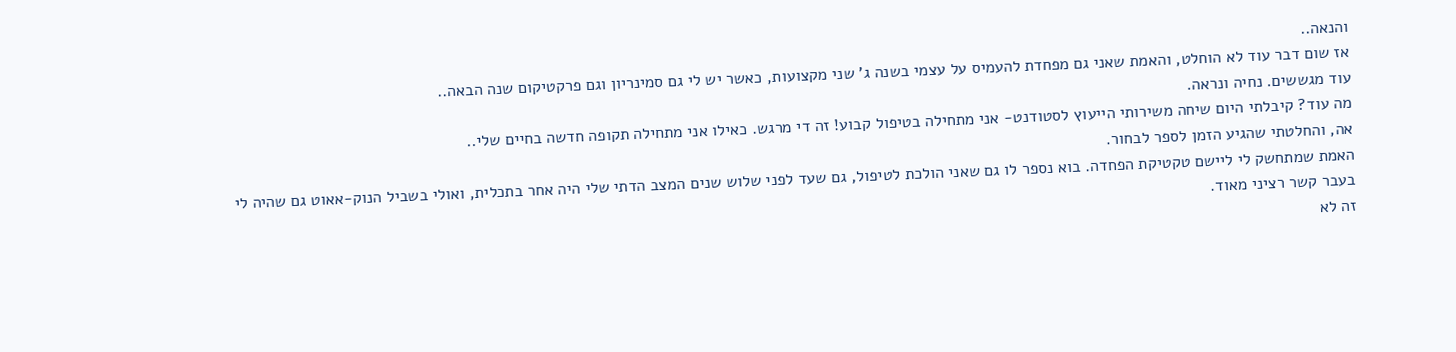והנאה..
אז שום דבר עוד לא הוחלט, והאמת שאני גם מפחדת להעמיס על עצמי בשנה ג' שני מקצועות, כאשר יש לי גם סמינריון וגם פרקטיקום שנה הבאה..
עוד מגששים. נחיה ונראה.
מה עוד? קיבלתי היום שיחה משירותי הייעוץ לסטודנט- אני מתחילה בטיפול קבוע! זה די מרגש. כאילו אני מתחילה תקופה חדשה בחיים שלי..
אה, והחלטתי שהגיע הזמן לספר לבחור.
האמת שמתחשק לי ליישם טקטיקת הפחדה. בוא נספר לו גם שאני הולכת לטיפול, גם שעד לפני שלוש שנים המצב הדתי שלי היה אחר בתכלית, ואולי בשביל הנוק-אאוט גם שהיה לי בעבר קשר רציני מאוד.
זה לא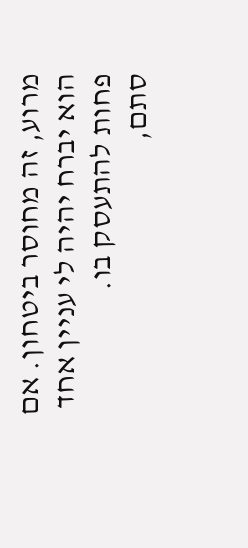מרוע, זה מחוסר ביטחון. אם הוא יברח יהיה לי עניין אחד פחות להתעסק בו.
סתם,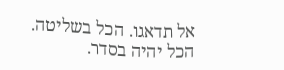אל תדאגו. הכל בשליטה.
הכל יהיה בסדר.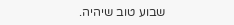שבוע טוב שיהיה.